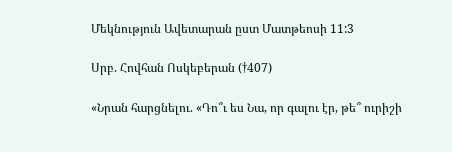Մեկնություն Ավետարան ըստ Մատթեոսի 11:3

Սրբ. Հովհան Ոսկեբերան (†407)

«Նրան հարցնելու. «Դո՞ւ ես Նա, որ գալու էր, թե՞ ուրիշի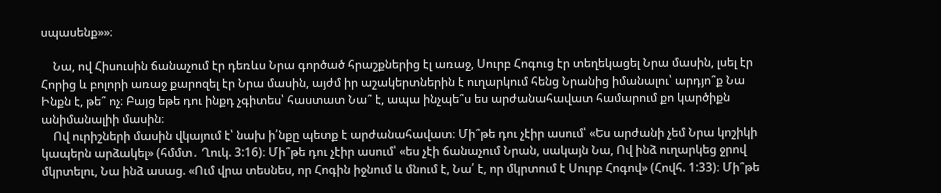սպասենք»»։

    Նա, ով Հիսուսին ճանաչում էր դեռևս Նրա գործած հրաշքներից էլ առաջ, Սուրբ Հոգուց էր տեղեկացել Նրա մասին, լսել էր Հորից և բոլորի առաջ քարոզել էր Նրա մասին, այժմ իր աշակերտներին է ուղարկում հենց Նրանից իմանալու՝ արդյո՞ք Նա Ինքն է, թե՞ ոչ։ Բայց եթե դու ինքդ չգիտես՝ հաստատ Նա՞ է, ապա ինչպե՞ս ես արժանահավատ համարում քո կարծիքն անիմանալիի մասին։
    Ով ուրիշների մասին վկայում է՝ նախ ի՛նքը պետք է արժանահավատ։ Մի՞թե դու չէիր ասում՝ «Ես արժանի չեմ Նրա կոշիկի կապերն արձակել» (հմմտ․ Ղուկ. 3:16)։ Մի՞թե դու չէիր ասում՝ «ես չէի ճանաչում Նրան, սակայն Նա, Ով ինձ ուղարկեց ջրով մկրտելու, Նա ինձ ասաց. «Ում վրա տեսնես, որ Հոգին իջնում և մնում է, Նա՛ է, որ մկրտում է Սուրբ Հոգով» (Հովհ. 1:33)։ Մի՞թե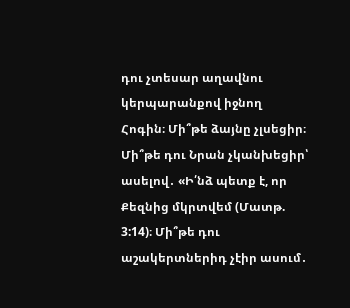դու չտեսար աղավնու կերպարանքով իջնող Հոգին։ Մի՞թե ձայնը չլսեցիր։ Մի՞թե դու Նրան չկանխեցիր՝ ասելով․ «Ի՛նձ պետք է, որ Քեզնից մկրտվեմ (Մատթ. 3:14)։ Մի՞թե դու աշակերտներիդ չէիր ասում․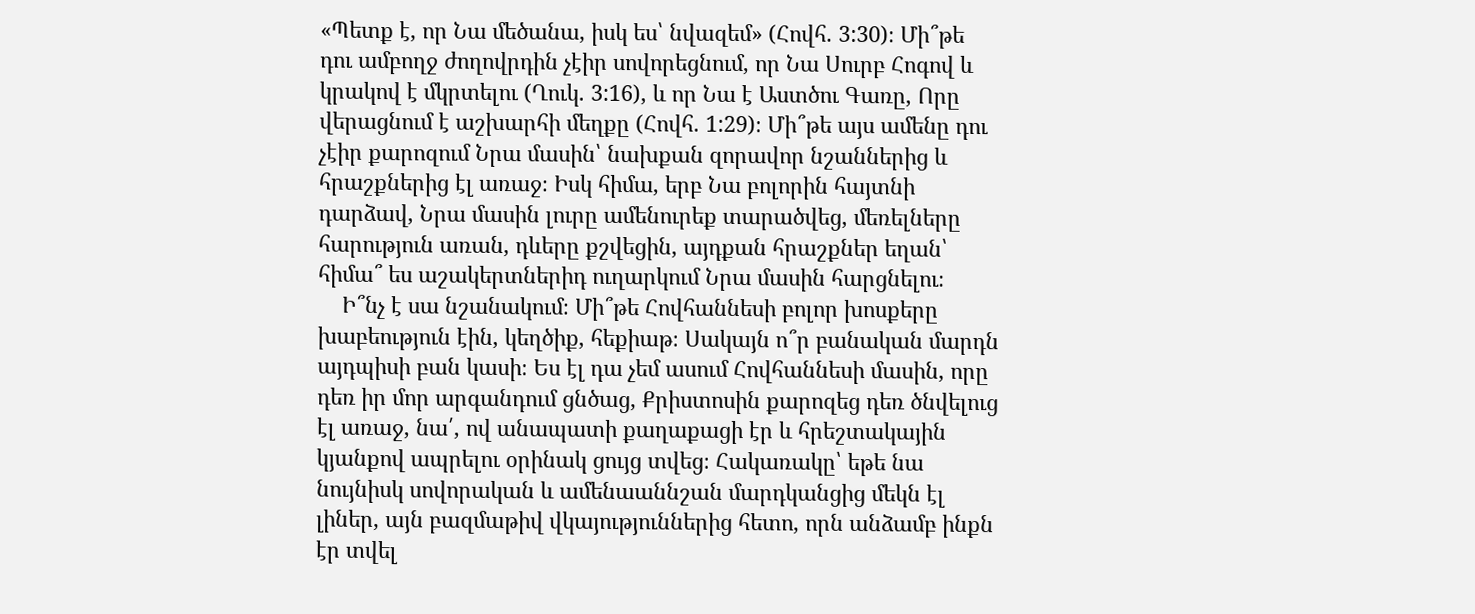«Պետք է, որ Նա մեծանա, իսկ ես՝ նվազեմ» (Հովհ. 3:30)։ Մի՞թե դու ամբողջ ժողովրդին չէիր սովորեցնում, որ Նա Սուրբ Հոգով և կրակով է մկրտելու (Ղուկ. 3:16), և որ Նա է Աստծու Գառը, Որը վերացնում է աշխարհի մեղքը (Հովհ. 1:29)։ Մի՞թե այս ամենը դու չէիր քարոզում Նրա մասին՝ նախքան զորավոր նշաններից և հրաշքներից էլ առաջ։ Իսկ հիմա, երբ Նա բոլորին հայտնի դարձավ, Նրա մասին լուրը ամենուրեք տարածվեց, մեռելները հարություն առան, դևերը քշվեցին, այդքան հրաշքներ եղան՝ հիմա՞ ես աշակերտներիդ ուղարկում Նրա մասին հարցնելու։
    Ի՞նչ է սա նշանակում։ Մի՞թե Հովհաննեսի բոլոր խոսքերը խաբեություն էին, կեղծիք, հեքիաթ։ Սակայն ո՞ր բանական մարդն այդպիսի բան կասի։ Ես էլ դա չեմ ասում Հովհաննեսի մասին, որը դեռ իր մոր արգանդում ցնծաց, Քրիստոսին քարոզեց դեռ ծնվելուց էլ առաջ, նա՛, ով անապատի քաղաքացի էր և հրեշտակային կյանքով ապրելու օրինակ ցույց տվեց։ Հակառակը՝ եթե նա նույնիսկ սովորական և ամենաաննշան մարդկանցից մեկն էլ լիներ, այն բազմաթիվ վկայություններից հետո, որն անձամբ ինքն էր տվել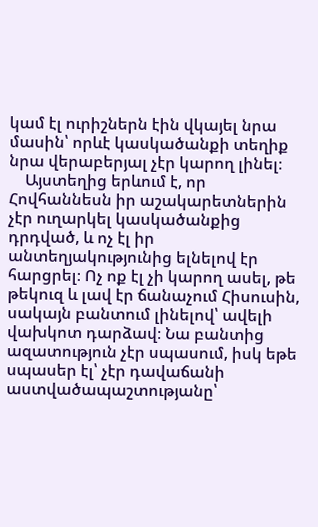կամ էլ ուրիշներն էին վկայել նրա մասին՝ որևէ կասկածանքի տեղիք նրա վերաբերյալ չէր կարող լինել։
    Այստեղից երևում է, որ Հովհաննեսն իր աշակարետներին չէր ուղարկել կասկածանքից դրդված, և ոչ էլ իր անտեղյակությունից ելնելով էր հարցրել։ Ոչ ոք էլ չի կարող ասել, թե թեկուզ և լավ էր ճանաչում Հիսուսին, սակայն բանտում լինելով՝ ավելի վախկոտ դարձավ։ Նա բանտից ազատություն չէր սպասում, իսկ եթե սպասեր էլ՝ չէր դավաճանի աստվածապաշտությանը՝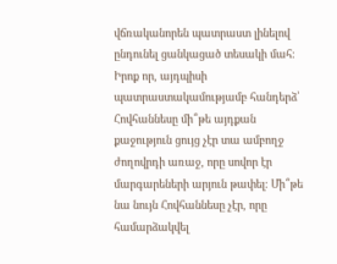վճռականորեն պատրաստ լինելով ընդունել ցանկացած տեսակի մահ։ Իրոք որ, այդպիսի պատրաստակամությամբ հանդերձ՝ Հովհաննեսը մի՞թե այդքան քաջություն ցույց չէր տա ամբողջ ժողովրդի առաջ, որը սովոր էր մարգարեների արյուն թափել։ Մի՞թե նա նույն Հովհաննեսը չէր, որը համարձակվել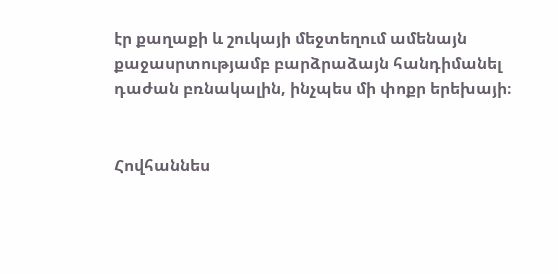էր քաղաքի և շուկայի մեջտեղում ամենայն քաջասրտությամբ բարձրաձայն հանդիմանել դաժան բռնակալին, ինչպես մի փոքր երեխայի։


Հովհաննես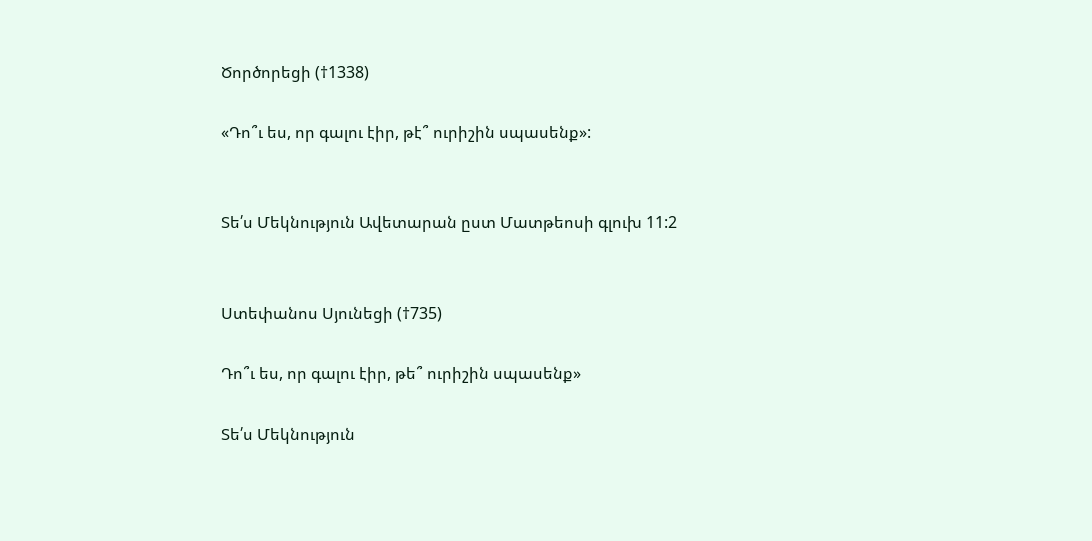Ծործորեցի (†1338)

«Դո՞ւ ես, որ գալու էիր, թէ՞ ուրիշին սպասենք»:


Տե՛ս Մեկնություն Ավետարան ըստ Մատթեոսի գլուխ 11:2


Ստեփանոս Սյունեցի (†735)

Դո՞ւ ես, որ գալու էիր, թե՞ ուրիշին սպասենք»

Տե՛ս Մեկնություն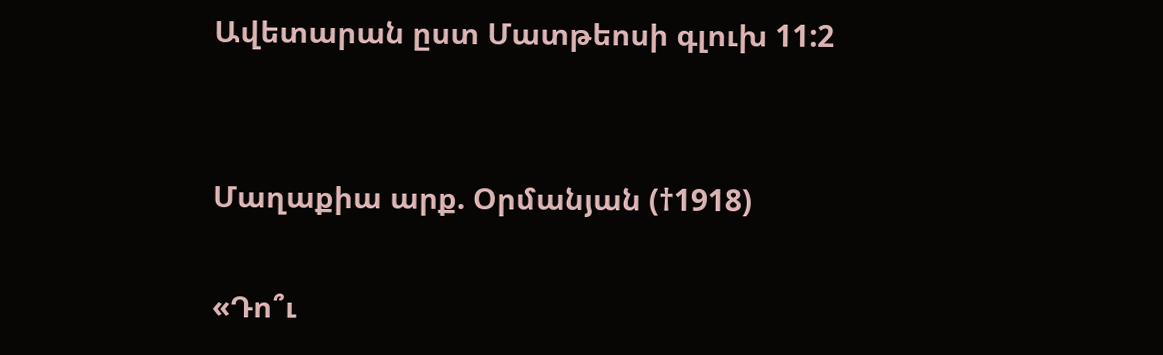Ավետարան ըստ Մատթեոսի գլուխ 11:2


Մաղաքիա արք. Օրմանյան (†1918)

«Դո՞ւ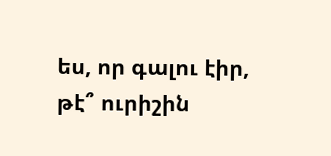ես, որ գալու էիր, թէ՞ ուրիշին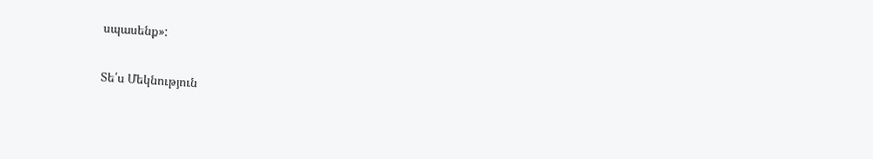սպասենք»:

Տե՛ս Մեկնություն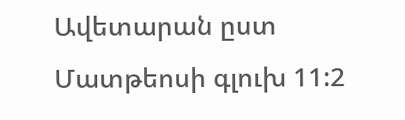Ավետարան ըստ Մատթեոսի գլուխ 11:2